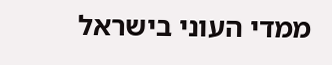ממדי העוני בישראל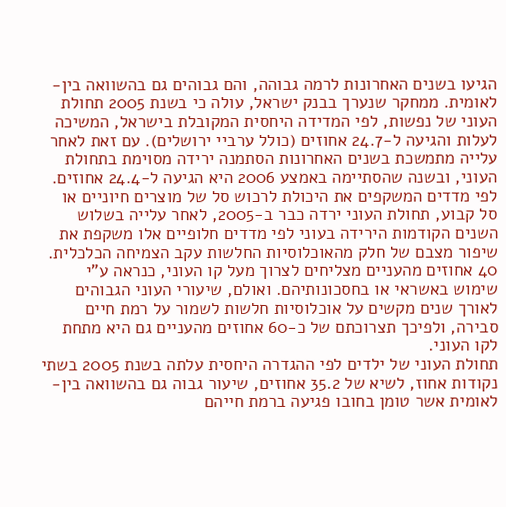הגיעו בשנים האחרונות לרמה גבוהה, והם גבוהים גם בהשוואה בין-לאומית. ממחקר שנערך בבנק ישראל, עולה כי בשנת 2005 תחולת העוני של נפשות, לפי המדידה היחסית המקובלת בישראל, המשיכה לעלות והגיעה ל-24.7 אחוזים (כולל ערביי ירושלים). עם זאת לאחר עלייה מתמשכת בשנים האחרונות הסתמנה ירידה מסוימת בתחולת העוני, ובשנה שהסתיימה באמצע 2006 היא הגיעה ל-24.4 אחוזים.
לפי מדדים המשקפים את היכולת לרכוש סל של מוצרים חיוניים או סל קבוע, תחולת העוני ירדה כבר ב-2005, לאחר עלייה בשלוש השנים הקודמות הירידה בעוני לפי מדדים חלופיים אלו משקפת את שיפור מצבם של חלק מהאוכלוסיות החלשות עקב הצמיחה הכלכלית.
40 אחוזים מהעניים מצליחים לצרוך מעל קו העוני, כנראה ע"י שימוש באשראי או בחסכונותיהם. ואולם, שיעורי העוני הגבוהים לאורך שנים מקשים על אוכלוסיות חלשות לשמור על רמת חיים סבירה, ולפיכך תצרוכתם של כ-60 אחוזים מהעניים גם היא מתחת לקו העוני.
תחולת העוני של ילדים לפי ההגדרה היחסית עלתה בשנת 2005 בשתי נקודות אחוז, לשיא של 35.2 אחוזים, שיעור גבוה גם בהשוואה בין-לאומית אשר טומן בחובו פגיעה ברמת חייהם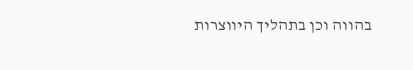בהווה וכן בתהליך היווצרות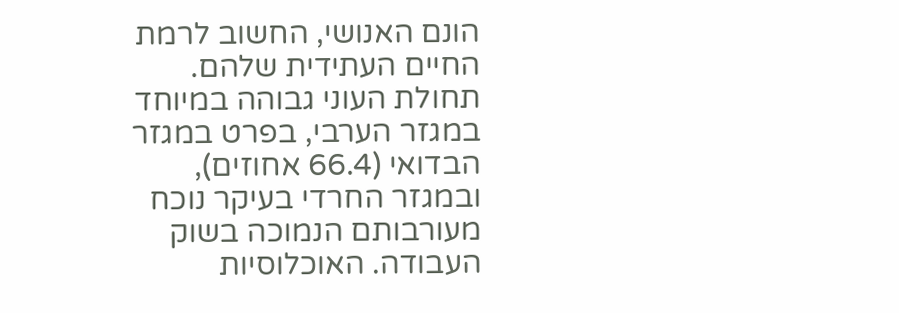הונם האנושי, החשוב לרמת החיים העתידית שלהם.
תחולת העוני גבוהה במיוחד במגזר הערבי, בפרט במגזר הבדואי (66.4 אחוזים), ובמגזר החרדי בעיקר נוכח מעורבותם הנמוכה בשוק העבודה. האוכלוסיות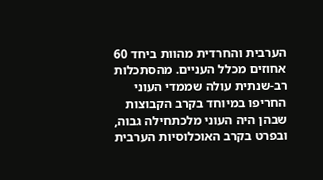הערבית והחרדית מהוות ביחד 60 אחוזים מכלל העניים. מהסתכלות רב-שנתית עולה שממדי העוני החריפו במיוחד בקרב הקבוצות שבהן היה העוני מלכתחילה גבוה, ובפרט בקרב האוכלוסיות הערבית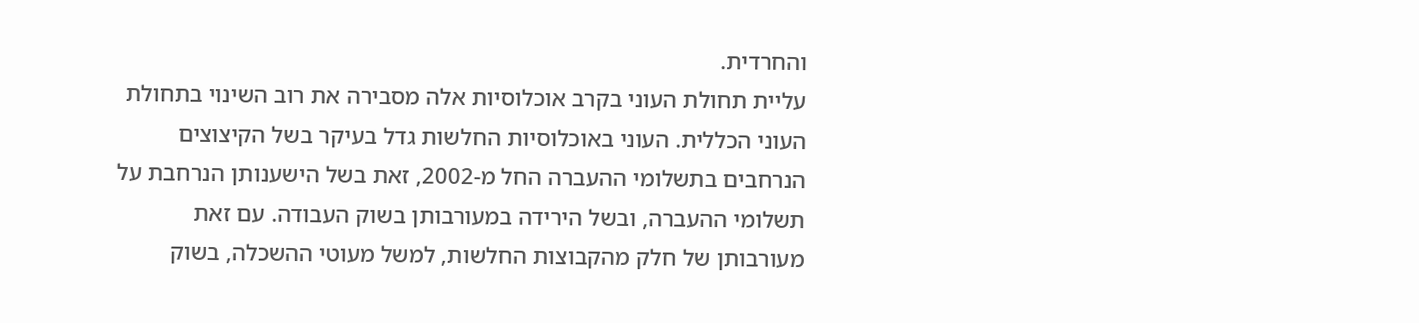והחרדית.
עליית תחולת העוני בקרב אוכלוסיות אלה מסבירה את רוב השינוי בתחולת העוני הכללית. העוני באוכלוסיות החלשות גדל בעיקר בשל הקיצוצים הנרחבים בתשלומי ההעברה החל מ-2002, זאת בשל הישענותן הנרחבת על תשלומי ההעברה, ובשל הירידה במעורבותן בשוק העבודה. עם זאת מעורבותן של חלק מהקבוצות החלשות, למשל מעוטי ההשכלה, בשוק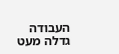העבודה גדלה מעט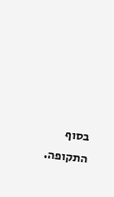בסוף התקופה.